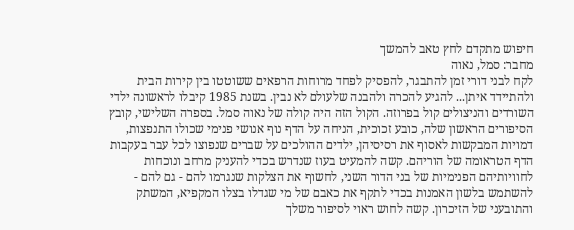חיפוש מתקדם לחץ טאב להמשך
מחבר: סמל, נאוה
לקח לבני דורי זמן להתבגר, להפסיק לפחד מרוחות הרפאים ששוטטו בין קירות הבית ולהתיידד איתן... להגיע להכרה ולהבנה שלעולם לא נבין. בשנת 1985 קיבלו לראשונה ילדי השורדים והניצולים קול בפרוזה. הקול הזה היה קולה של נאוה סמל. בספרה השלישי, קובץ הסיפורים הראשון שלה, כובע זכוכית, הניחה על הדף נוף אנושי פנימי שכולו התנפצות, דמויות המבקשות לאסוף את רסיסיהן, ילדים ההולכים על שברים שנפוצו לכל עבר בעקבות הדף הטראומה של הוריהם. קשה להמעיט בעוז שנדרש בכדי להעניק מרחב ונוכחות לחוויותיהם הפנימיות של בני הדור השני, לחשוף את הצלקות שנגרמו להם - גם להם - להשתמש בלשון האמנות בכדי לתקף את כאבם של מי שגדלו בצלו המקפיא, המשתק והתובעני של הזיכרון. קשה לחוש ראוי לסיפור משלך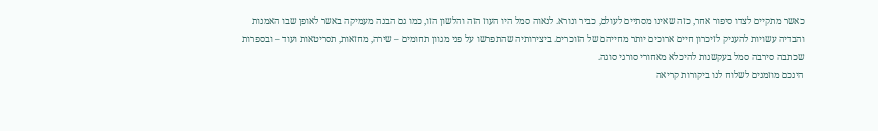כאשר מתקיים לצדו סיפור אחר, כזה שאינו מסתיים לעולם, כביר ונורא. לנאוה סמל היו העוז הזה והלשון הזו, כמו גם הבנה מעמיקה באשר לאופן שבו האמנות והבדיה עשויות להעניק לזיכרון חיים ארוכים יותר מחייהם של הזוכרים. ביצירותיה שהתפרשו על פני מגוון תחומים – שירה, מחזאות, תסריטאות ועוד – ובספרות שכתבה סירבה סמל בעקשנות להיכלא מאחורי סורגי סוגה.
הינכם מוזמנים לשלוח לנו ביקורות קריאה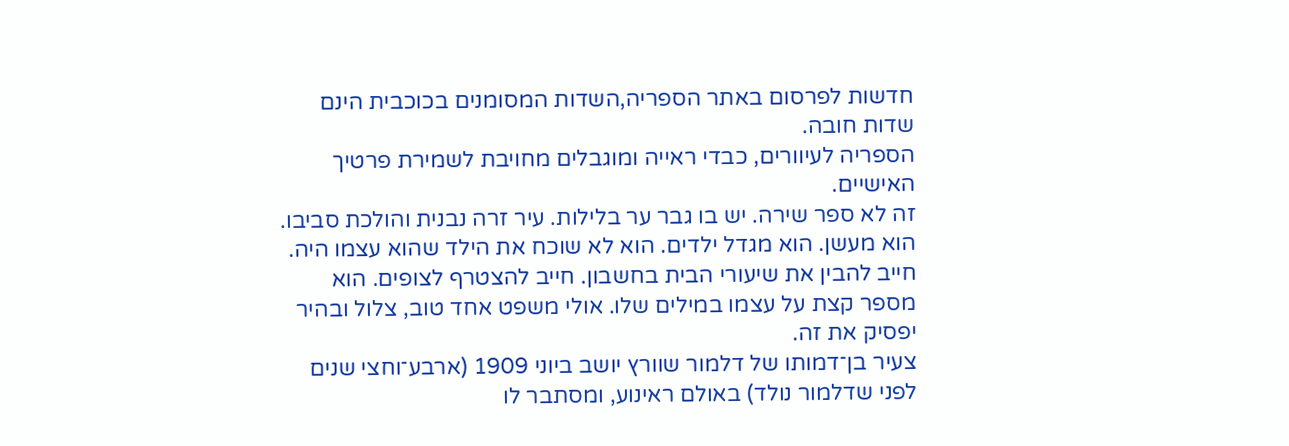חדשות לפרסום באתר הספריה,השדות המסומנים בכוכבית הינם שדות חובה.
הספריה לעיוורים, כבדי ראייה ומוגבלים מחויבת לשמירת פרטיך האישיים.
זה לא ספר שירה. יש בו גבר ער בלילות. עיר זרה נבנית והולכת סביבו. הוא מעשן. הוא מגדל ילדים. הוא לא שוכח את הילד שהוא עצמו היה. חייב להבין את שיעורי הבית בחשבון. חייב להצטרף לצופים. הוא מספר קצת על עצמו במילים שלו. אולי משפט אחד טוב, צלול ובהיר יפסיק את זה.
צעיר בן־דמותו של דלמור שוורץ יושב ביוני 1909 (ארבע־וחצי שנים לפני שדלמור נולד) באולם ראינוע, ומסתבר לו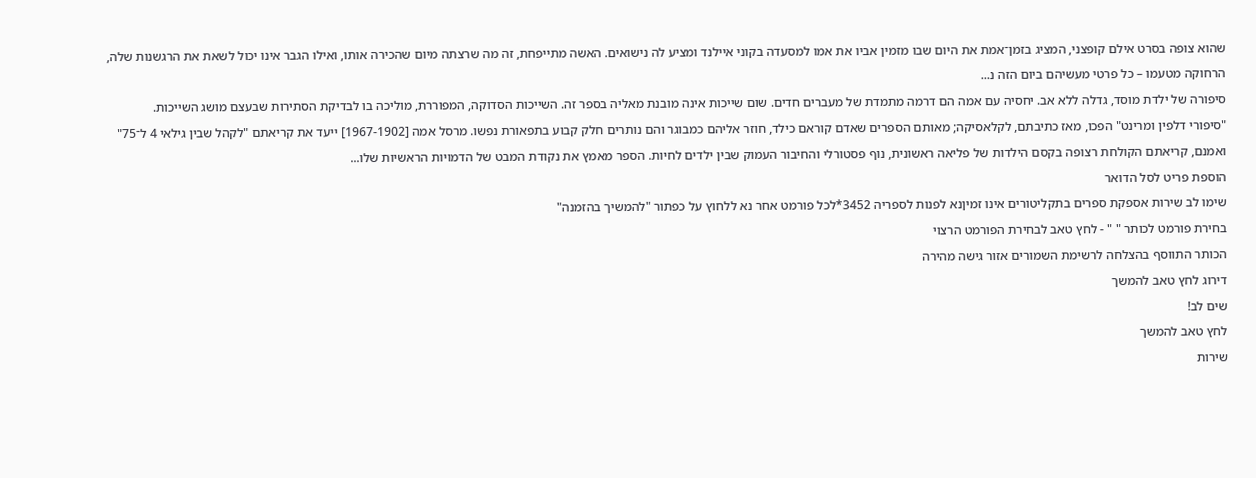שהוא צופה בסרט אילם קופצני, המציג בזמן־אמת את היום שבו מזמין אביו את אמו למסעדה בקוני איילנד ומציע לה נישואים. האשה מתייפחת, זה מה שרצתה מיום שהכירה אותו, ואילו הגבר אינו יכול לשאת את הרגשנות שלה, הרחוקה מטעמו – כל פרטי מעשיהם ביום הזה נ...
סיפורה של ילדת מוסד, גדלה ללא אב. יחסיה עם אמה הם דרמה מתמדת של מעברים חדים. שום שייכות אינה מובנת מאליה בספר זה. השייכות הסדוקה, המפוררת, מוליכה בו לבדיקת הסתירות שבעצם מושג השייכות.
"סיפורי דלפין ומרינט" הפכו, מאז כתיבתם, לקלאסיקה; מאותם הספרים שאדם קוראם כילד, חוזר אליהם כמבוגר והם נותרים חלק קבוע בתפאורת נפשו. מרסל אמה [1967-1902] ייעד את קריאתם "לקהל שבין גילאי 4 ל־75" ואמנם, קריאתם הקולחת רצופה בקסם הילדות של פליאה ראשונית, נוף פסטורלי והחיבור העמוק שבין ילדים לחיות. הספר מאמץ את נקודת המבט של הדמויות הראשיות שלו...
הוספת פריט לסל הדואר
שימו לב שירות אספקת ספרים בתקליטורים אינו זמיןנא לפנות לספריה 3452*לכל פורמט אחר נא ללחוץ על כפתור "להמשיך בהזמנה"
בחירת פורמט לכותר " " - לחץ טאב לבחירת הפורמט הרצוי
הכותר התווסף בהצלחה לרשימת השמורים אזור גישה מהירה
דירוג לחץ טאב להמשך
שים לב!
לחץ טאב להמשך
שירות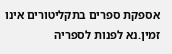אספקת ספרים בתקליטורים אינו זמין.נא לפנות לספריה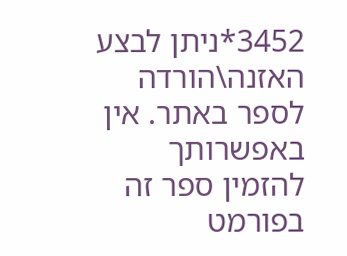3452*ניתן לבצע האזנה\הורדה לספר באתר. אין באפשרותך להזמין ספר זה בפורמט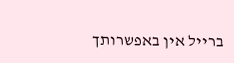ברייל אין באפשרותך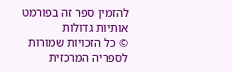להזמין ספר זה בפורמט אותיות גדולות
© כל הזכויות שמורות לספריה המרכזית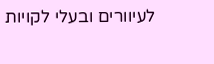לעיוורים ובעלי לקויות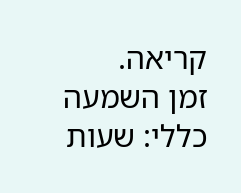קריאה.
זמן השמעה כללי: שעות